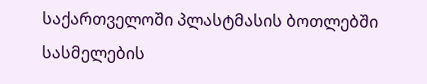საქართველოში პლასტმასის ბოთლებში სასმელების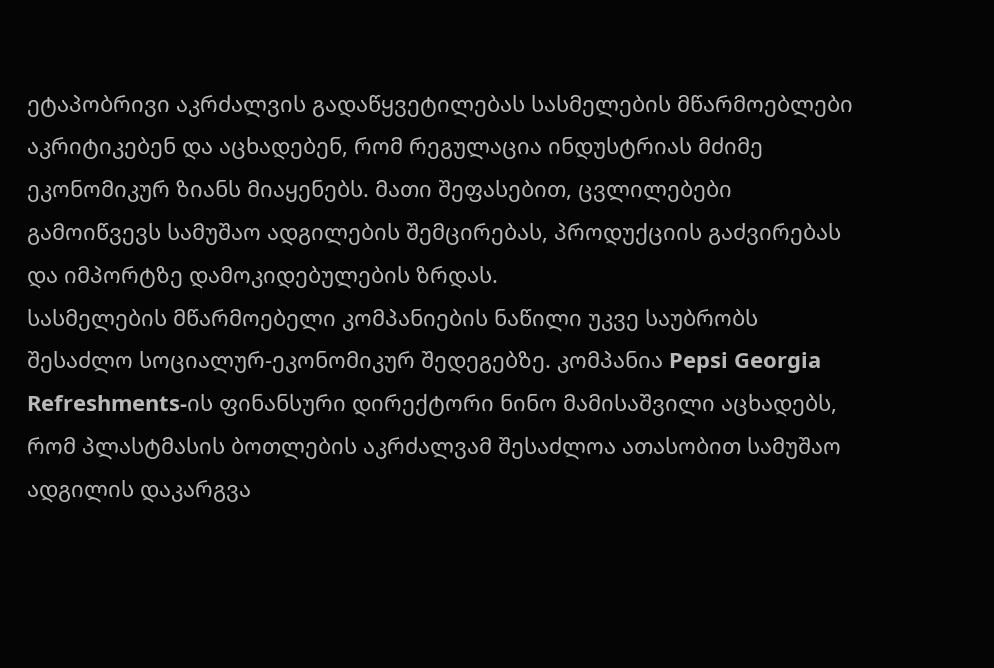ეტაპობრივი აკრძალვის გადაწყვეტილებას სასმელების მწარმოებლები აკრიტიკებენ და აცხადებენ, რომ რეგულაცია ინდუსტრიას მძიმე ეკონომიკურ ზიანს მიაყენებს. მათი შეფასებით, ცვლილებები გამოიწვევს სამუშაო ადგილების შემცირებას, პროდუქციის გაძვირებას და იმპორტზე დამოკიდებულების ზრდას.
სასმელების მწარმოებელი კომპანიების ნაწილი უკვე საუბრობს შესაძლო სოციალურ-ეკონომიკურ შედეგებზე. კომპანია Pepsi Georgia Refreshments-ის ფინანსური დირექტორი ნინო მამისაშვილი აცხადებს, რომ პლასტმასის ბოთლების აკრძალვამ შესაძლოა ათასობით სამუშაო ადგილის დაკარგვა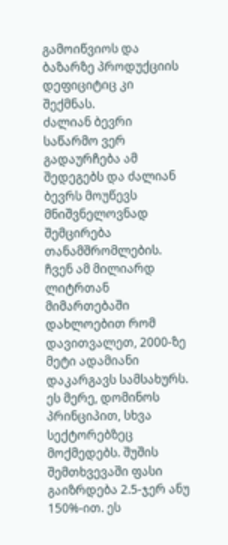გამოიწვიოს და ბაზარზე პროდუქციის დეფიციტიც კი შექმნას.
ძალიან ბევრი საწარმო ვერ გადაურჩება ამ შედეგებს და ძალიან ბევრს მოუწევს მნიშვნელოვნად შემცირება თანამშრომლების. ჩვენ ამ მილიარდ ლიტრთან მიმართებაში დახლოებით რომ დავითვალეთ, 2000-ზე მეტი ადამიანი დაკარგავს სამსახურს. ეს მერე, დომინოს პრინციპით, სხვა სექტორებზეც მოქმედებს. შუშის შემთხვევაში ფასი გაიზრდება 2.5-ჯერ ანუ 150%-ით. ეს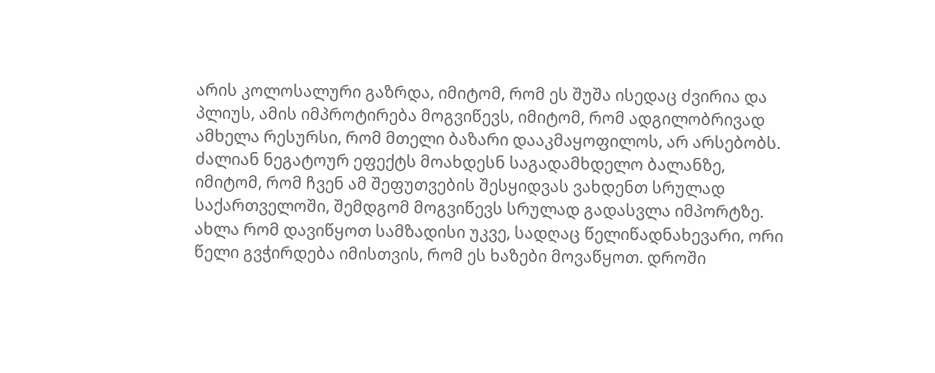არის კოლოსალური გაზრდა, იმიტომ, რომ ეს შუშა ისედაც ძვირია და პლიუს, ამის იმპროტირება მოგვიწევს, იმიტომ, რომ ადგილობრივად ამხელა რესურსი, რომ მთელი ბაზარი დააკმაყოფილოს, არ არსებობს. ძალიან ნეგატოურ ეფექტს მოახდესნ საგადამხდელო ბალანზე, იმიტომ, რომ ჩვენ ამ შეფუთვების შესყიდვას ვახდენთ სრულად საქართველოში, შემდგომ მოგვიწევს სრულად გადასვლა იმპორტზე. ახლა რომ დავიწყოთ სამზადისი უკვე, სადღაც წელიწადნახევარი, ორი წელი გვჭირდება იმისთვის, რომ ეს ხაზები მოვაწყოთ. დროში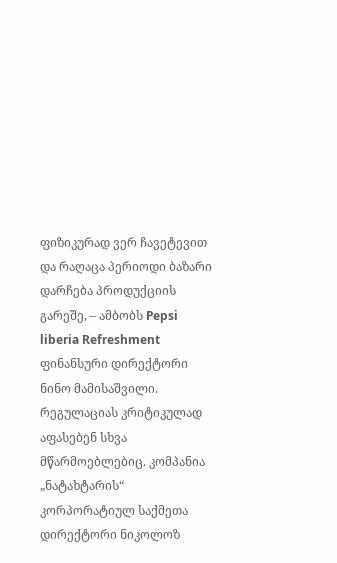ფიზიკურად ვერ ჩავეტევით და რაღაცა პერიოდი ბაზარი დარჩება პროდუქციის გარეშე, – ამბობს Pepsi liberia Refreshment ფინანსური დირექტორი ნინო მამისაშვილი.
რეგულაციას კრიტიკულად აფასებენ სხვა მწარმოებლებიც. კომპანია „ნატახტარის“ კორპორატიულ საქმეთა დირექტორი ნიკოლოზ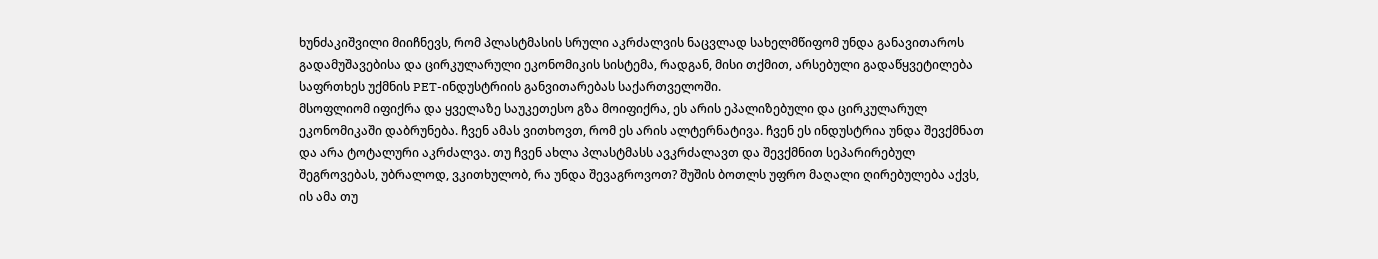ხუნძაკიშვილი მიიჩნევს, რომ პლასტმასის სრული აკრძალვის ნაცვლად სახელმწიფომ უნდა განავითაროს გადამუშავებისა და ცირკულარული ეკონომიკის სისტემა, რადგან, მისი თქმით, არსებული გადაწყვეტილება საფრთხეს უქმნის PET-ინდუსტრიის განვითარებას საქართველოში.
მსოფლიომ იფიქრა და ყველაზე საუკეთესო გზა მოიფიქრა, ეს არის ეპალიზებული და ცირკულარულ ეკონომიკაში დაბრუნება. ჩვენ ამას ვითხოვთ, რომ ეს არის ალტერნატივა. ჩვენ ეს ინდუსტრია უნდა შევქმნათ და არა ტოტალური აკრძალვა. თუ ჩვენ ახლა პლასტმასს ავკრძალავთ და შევქმნით სეპარირებულ შეგროვებას, უბრალოდ, ვკითხულობ, რა უნდა შევაგროვოთ? შუშის ბოთლს უფრო მაღალი ღირებულება აქვს, ის ამა თუ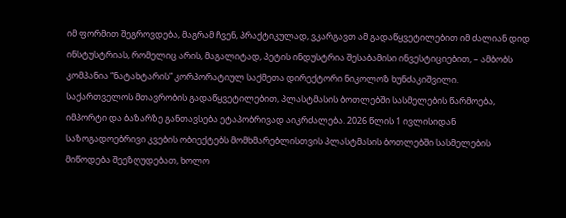იმ ფორმით შეგროვდება, მაგრამ ჩვენ, პრაქტიკულად, ვკარგავთ ამ გადაწყვეტილებით იმ ძალიან დიდ ინსტუსტრიას, რომელიც არის, მაგალიტად, პეტის ინდუსტრია შესაბამისი ინვესტიციებით, – ამბობს კომპანია “ნატახტარის” კორპორატიულ საქმეთა დირექტორი ნიკოლოზ ხუნძაკიშვილი.
საქართველოს მთავრობის გადაწყვეტილებით, პლასტმასის ბოთლებში სასმელების წარმოება, იმპორტი და ბაზარზე განთავსება ეტაპობრივად აიკრძალება. 2026 წლის 1 ივლისიდან საზოგადოებრივი კვების ობიექტებს მომხმარებლისთვის პლასტმასის ბოთლებში სასმელების მიწოდება შეეზღუდებათ, ხოლო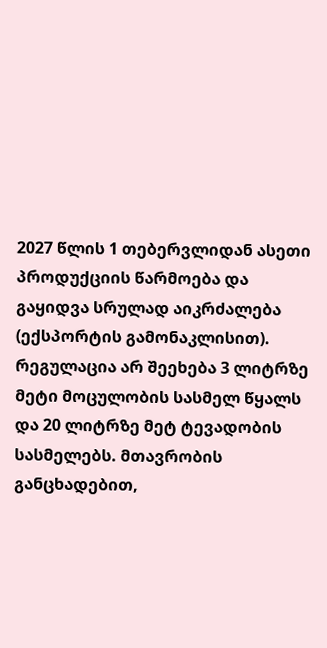2027 წლის 1 თებერვლიდან ასეთი პროდუქციის წარმოება და გაყიდვა სრულად აიკრძალება (ექსპორტის გამონაკლისით). რეგულაცია არ შეეხება 3 ლიტრზე მეტი მოცულობის სასმელ წყალს და 20 ლიტრზე მეტ ტევადობის სასმელებს. მთავრობის განცხადებით,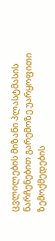ცვლილების მიზანი პლასტმასის ნარჩენებით გარემოზე უარყოფითი ზემოქმედების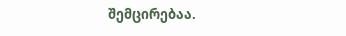შემცირებაა.